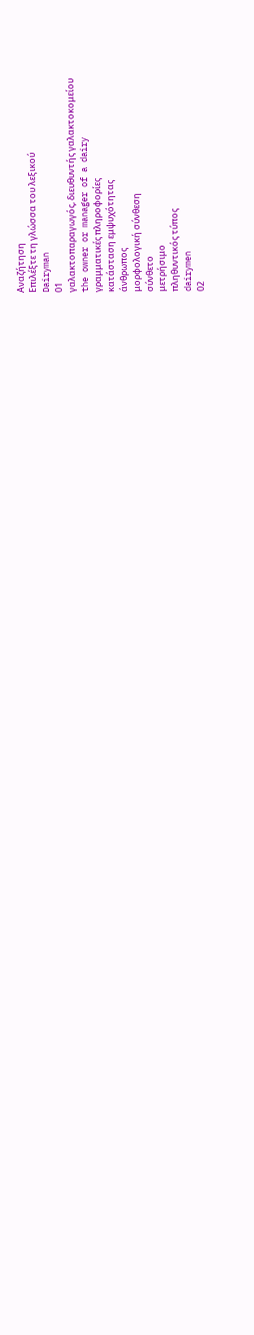Αναζήτηση
Επιλέξτε τη γλώσσα του λεξικού
Dairyman
01
γαλακτοπαραγωγός, διευθυντής γαλακτοκομείου
the owner or manager of a dairy
γραμματικές πληροφορίες
κατάσταση εμψυχότητας
άνθρωπος
μορφολογική σύνθεση
σύνθετο
μετρήσιμο
πληθυντικός τύπος
dairymen
02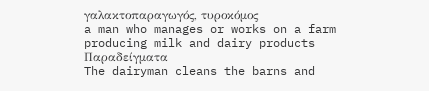γαλακτοπαραγωγός, τυροκόμος
a man who manages or works on a farm producing milk and dairy products
Παραδείγματα
The dairyman cleans the barns and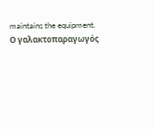maintains the equipment.
Ο γαλακτοπαραγωγός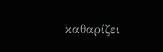καθαρίζει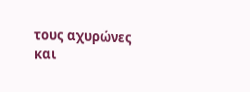τους αχυρώνες και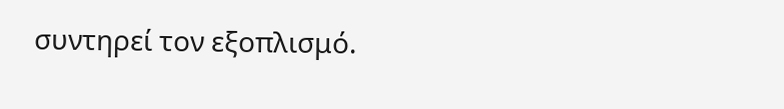συντηρεί τον εξοπλισμό.